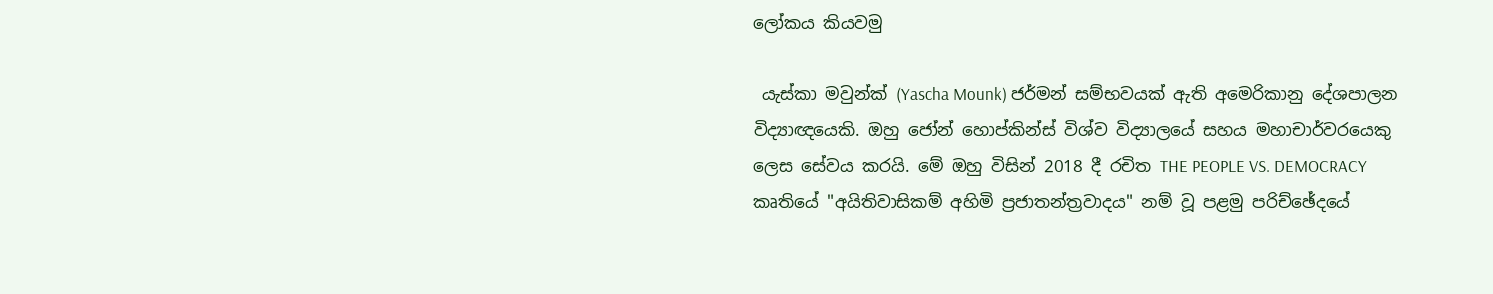ලෝකය කියවමු

 යැස්කා මවුන්ක් (Yascha Mounk) ජර්මන් සම්භවයක් ඇති අමෙරිකානු දේශපාලන විද්‍යාඥයෙකි. ඔහු ජෝන් හොප්කින්ස් විශ්ව විද්‍යාලයේ සහය මහාචාර්වරයෙකු ලෙස සේවය කරයි. මේ ඔහු විසින් 2018 දී රචිත THE PEOPLE VS. DEMOCRACY කෘතියේ "අයිතිවාසිකම් අහිමි ප්‍රජාතන්ත්‍රවාදය" නම් වූ පළමු පරිච්ඡේදයේ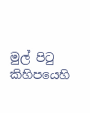මුල් පිටු කිහිපයෙහි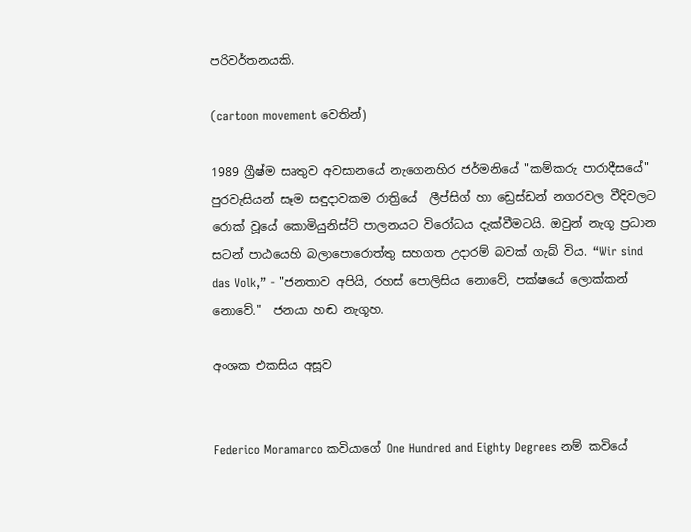පරිවර්තනයකි.

(cartoon movement වෙතින්)

1989 ග්‍රීෂ්ම සෘතුව අවසානයේ නැගෙනහිර ජර්මනියේ "කම්කරු පාරාදීසයේ" පුරවැසියන් සෑම සඳුදාවකම රාත්‍රියේ  ලීප්සිග් හා ඩ්‍රෙස්ඩන් නගරවල වීදිවලට රොක් වූයේ කොමියුනිස්ට් පාලනයට විරෝධය දැක්වීමටයි. ඔවුන් නැගූ ප්‍රධාන සටන් පාඨයෙහි බලාපොරොත්තු සහගත උදාරම් බවක් ගැබ් විය. “Wir sind das Volk,” - "ජනතාව අපියි, රහස් පොලිසිය නොවේ, පක්ෂයේ ලොක්කන් නොවේ."  ජනයා හඬ නැගූහ.

අංශක එකසිය අසූව


Federico Moramarco කවියාගේ One Hundred and Eighty Degrees නම් කවියේ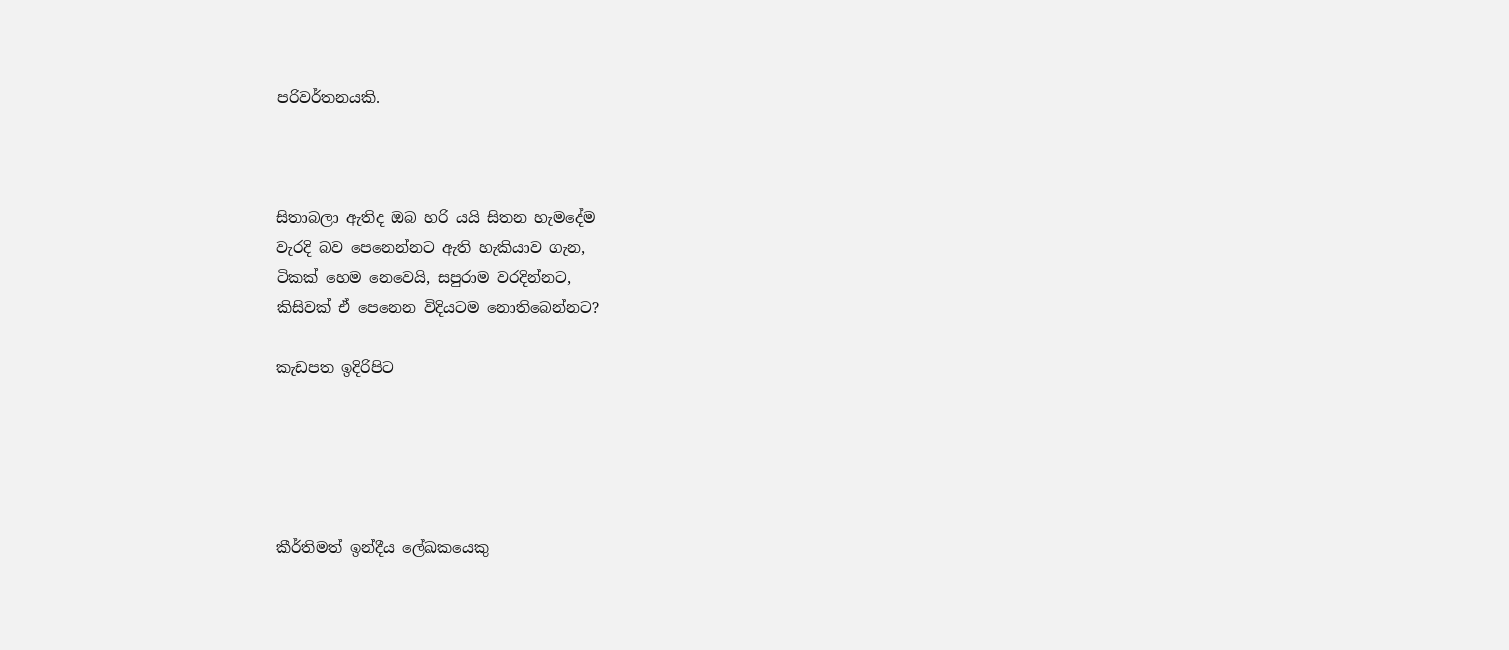පරිවර්තනයකි.



සිතාබලා ඇතිද ඔබ හරි යයි සිතන හැමදේම
වැරදි බව පෙනෙන්නට ඇති හැකියාව ගැන,
ටිකක් හෙම නෙවෙයි, සපුරාම වරදින්නට,
කිසිවක් ඒ පෙනෙන විදියටම නොතිබෙන්නට?

කැඩපත ඉදිරිපිට





කීර්තිමත් ඉන්දීය ලේඛකයෙකු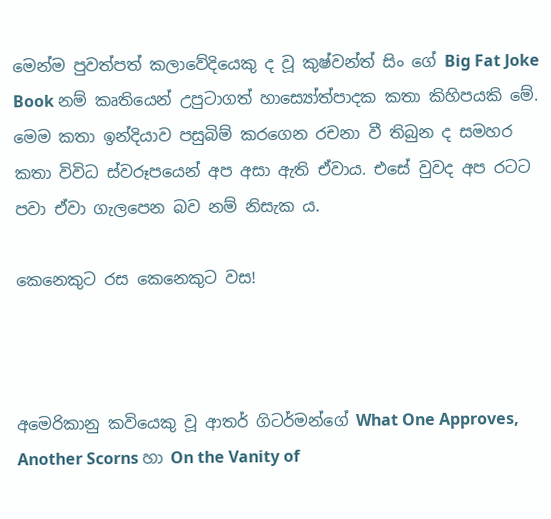මෙන්ම පුවත්පත් කලාවේදියෙකු ද වූ කුෂ්වන්ත් සිං ගේ Big Fat Joke Book නම් කෘතියෙන් උපුටාගත් හාස්‍යෝත්පාදක කතා කිහිපයකි මේ. මෙම කතා ඉන්දියාව පසුබිම් කරගෙන රචනා වී තිබුන ද සමහර කතා විවිධ ස්වරූපයෙන් අප අසා ඇති ඒවාය. එසේ වුවද අප රටට පවා ඒවා ගැලපෙන බව නම් නිසැක ය.

කෙනෙකුට රස කෙනෙකුට වස!



අමෙරිකානු කවියෙකු වූ ආතර් ගිටර්මන්ගේ What One Approves, Another Scorns හා On the Vanity of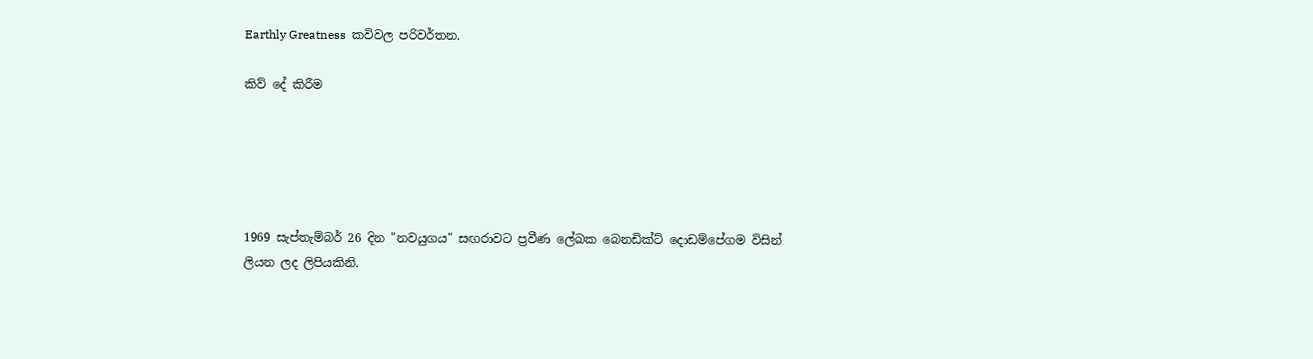Earthly Greatness  කවිවල පරිවර්තන.

කිව් දේ කිරීම





1969 සැප්තැම්බර් 26 දින "නවයුගය" සඟරාවට ප්‍රවීණ ලේඛක බෙනඩික්ට් දොඩම්පේගම විසින් ලියන ලද ලිපියකිනි.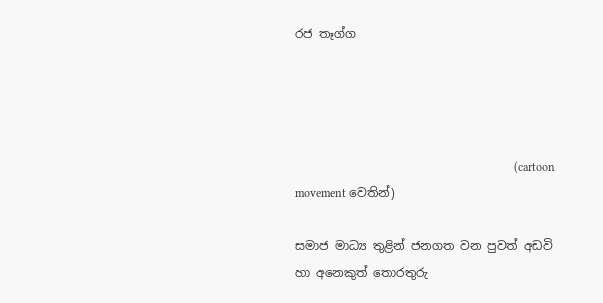රජ තෑග්ග




                                                                         (cartoon movement වෙතින්)

සමාජ මාධ්‍ය තුළින් ජනගත වන පුවත් අඩවි හා අනෙකුත් තොරතුරු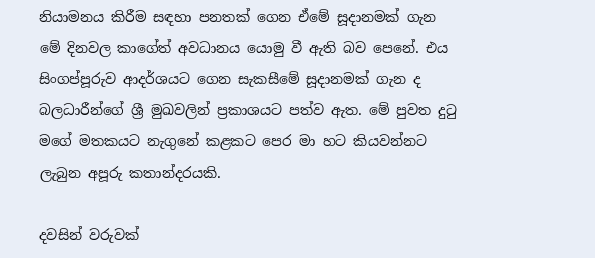නියාමනය කිරීම සඳහා පනතක් ගෙන ඒමේ සූදානමක් ගැන මේ දිනවල කාගේත් අවධානය යොමු වී ඇති බව පෙනේ. එය සිංගප්පූරුව ආදර්ශයට ගෙන සැකසීමේ සූදානමක් ගැන ද බලධාරීන්ගේ ශ්‍රී මුඛවලින් ප්‍රකාශයට පත්ව ඇත. මේ පුවත දුටු මගේ මතකයට නැගුනේ කළකට පෙර මා හට කියවන්නට ලැබුන අපූරු කතාන්දරයකි.

දවසින් වරුවක්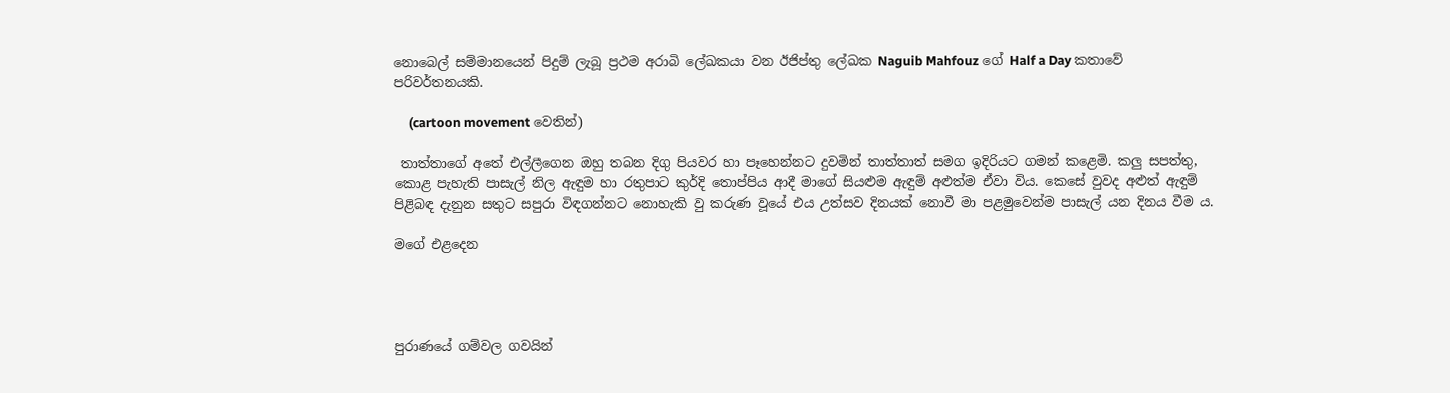නොබෙල් සම්මානයෙන් පිදුම් ලැබූ ප්‍රථම අරාබි ලේඛකයා වන ඊජිප්තු ලේඛක Naguib Mahfouz ගේ Half a Day කතාවේ පරිවර්තනයකි.

     (cartoon movement වෙතින්)

 තාත්තාගේ අතේ එල්ලීගෙන ඔහු තබන දිගු පියවර හා පෑහෙන්නට දුවමින් තාත්තාත් සමග ඉදිරියට ගමන් කළෙමි. කලු සපත්තු, කොළ පැහැති පාසැල් නිල ඇඳුම හා රතුපාට කුර්දි තොප්පිය ආදී මාගේ සියළුම ඇඳුම් අළුත්ම ඒවා විය. කෙසේ වුවද අළුත් ඇඳුම් පිළිබඳ දැනුන සතුට සපුරා විඳගන්නට නොහැකි වු කරුණ වූයේ එය උත්සව දිනයක් නොවී මා පළමුවෙන්ම පාසැල් යන දිනය වීම ය.

මගේ එළදෙන




පුරාණයේ ගම්වල ගවයින්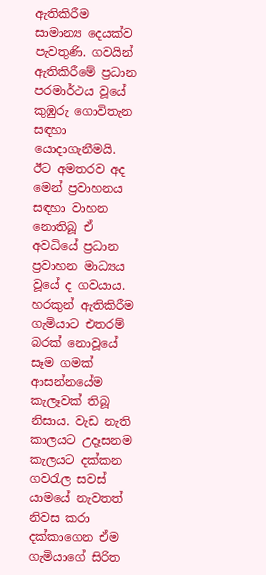ඇතිකිරීම සාමාන්‍ය දෙයක්ව පැවතුණි. ගවයින් ඇතිකිරීමේ ප්‍රධාන පරමාර්ථය වූයේ කුඹුරු ගොවිතැන සඳහා යොදාගැනීමයි. ඊට අමතරව අද මෙන් ප්‍රවාහනය සඳහා වාහන නොතිබූ ඒ අවධියේ ප්‍රධාන ප්‍රවාහන මාධ්‍යය වූයේ ද ගවයාය. හරකුන් ඇතිකිරීම ගැමියාට එතරම් බරක් නොවූයේ සෑම ගමක් ආසන්නයේම කැලෑවක් තිබූ නිසාය. වැඩ නැති කාලයට උදෑසනම කැලයට දක්කන ගවරැල සවස් යාමයේ නැවතත් නිවස කරා දක්කාගෙන ඒම ගැමියාගේ සිරිත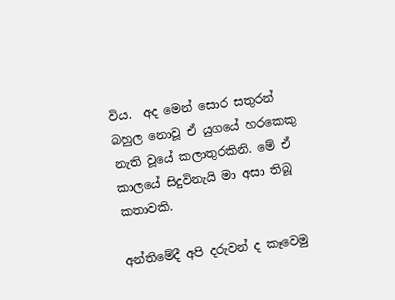විය.  අද මෙන් සොර සතුරන් බහුල නොවූ ඒ යුගයේ හරකෙකු නැති වූයේ කලාතුරකිනි. මේ ඒ කාලයේ සිදුවිනැයි මා අසා තිබූ කතාවකි.

අන්තිමේදී අපි දරුවන් ද කෑවෙමු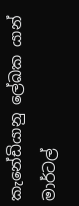කැනේඩියානු ලේඛක යාන් මාර්ටල්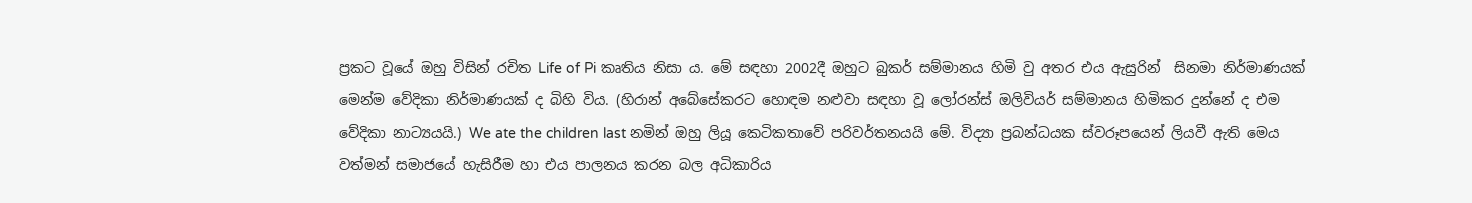ප්‍රකට වූ‍යේ ඔහු විසින් රචිත Life of Pi කෘතිය නිසා ය. මේ සඳහා 2002දී ඔහුට බුකර් සම්මානය හිමි වු අතර එය ඇසුරින්  සිනමා නිර්මාණයක් මෙන්ම වේදිකා නිර්මාණයක් ද බිහි විය. (හිරාන් අබේසේකරට හොඳම නළුවා සඳහා වූ ලෝරන්ස් ඔලිවියර් සම්මානය හිමිකර දුන්නේ ද එම වේදිකා නාට්‍යයයි.) We ate the children last නමින් ඔහු ලියූ කෙටිකතාවේ පරිවර්තනයයි මේ. විද්‍යා ප්‍රබන්ධයක ස්වරූපයෙන් ලියවී ඇති මෙය වත්මන් සමාජයේ හැසිරීම හා එය පාලනය කරන බල අධිකාරිය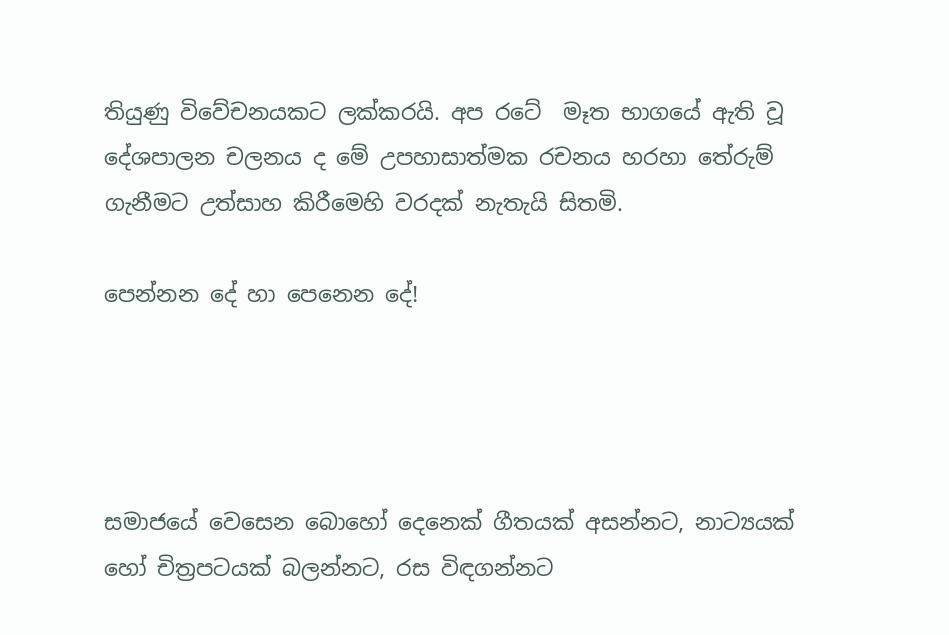තියුණු විවේචනයකට ලක්කරයි. අප රටේ  මෑත භාගයේ ඇති වූ දේශපාලන චලනය ද මේ උපහාසාත්මක රචනය හරහා තේරුම් ගැනීමට උත්සාහ කිරීමෙහි වරදක් නැතැයි සිතමි.

පෙන්නන දේ හා පෙනෙන දේ!




සමාජයේ වෙසෙන බොහෝ දෙනෙක් ගීතයක් අසන්නට, නාට්‍යයක් හෝ චිත්‍රපටයක් බලන්නට, රස විඳගන්නට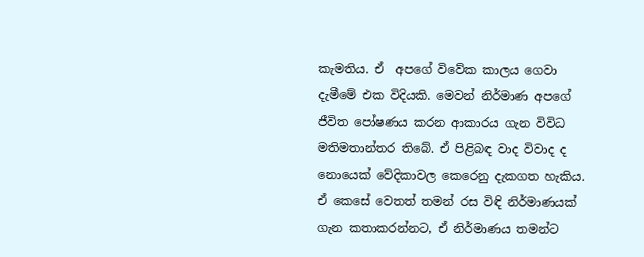කැමතිය. ඒ  අපගේ විවේක කාලය ගෙවා දැමීමේ එක විදියකි. මෙවන් නිර්මාණ අප‍ගේ ජීවිත පෝෂණය කරන ආකාරය ගැන විවිධ මතිමතාන්තර තිබේ. ඒ පිළිබඳ වාද විවාද ද නොයෙක් වේදිකාවල කෙරෙනු දැකගත හැකිය. ඒ කෙසේ වෙතත් තමන් රස විඳි නිර්මාණයක් ගැන කතාකරන්නට, ඒ නිර්මාණය තමන්ට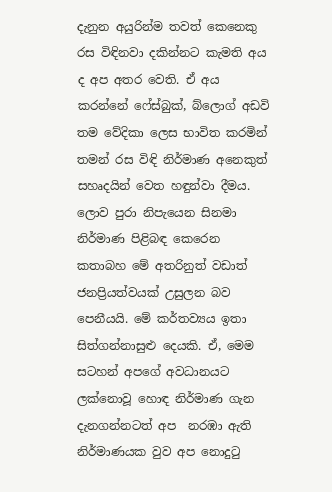දැනුන අයුරින්ම තවත් කෙනෙකු රස විඳිනවා දකින්නට කැමති අය ද අප අතර වෙති. ඒ අය කරන්නේ ෆේස්බුක්, බ්ලොග් අඩවි තම වේදිකා ලෙස භාවිත කරමින් තමන් රස විඳි නිර්මාණ අනෙකුත් සහෘදයින් වෙත හඳුන්වා දීමය. ලොව පුරා නිපැයෙන සිනමා නිර්මාණ පිළිබඳ කෙරෙන කතාබහ මේ අතරිනුත් වඩාත් ජනප්‍රියත්වයක් උසුලන බව පෙනීයයි. මේ කර්තව්‍යය ඉතා සිත්ගන්නාසුළු දෙයකි. ඒ, මෙම සටහන් අපගේ අවධානයට ලක්නොවූ හොඳ නිර්මාණ ගැන දැනගන්නටත් අප  නරඹා ඇති නිර්මාණයක වුව අප නොදුටු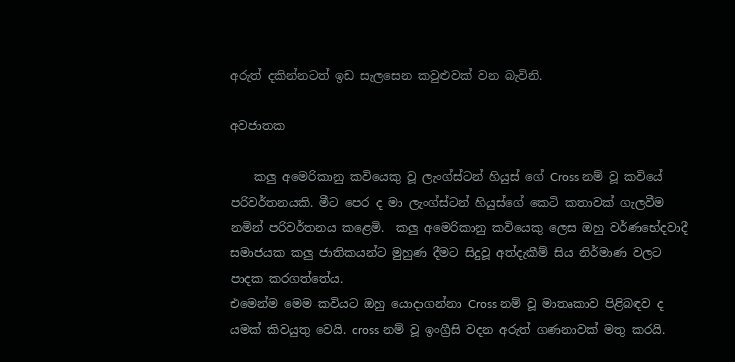අරුත් දකින්නටත් ඉඩ සැලසෙන කවුළුවක් වන බැවිනි.

අවජාතක

    කලු අමෙරිකානු කවියෙකු වූ ලැංග්ස්ටන් හියුස් ගේ Cross නම් වූ කවියේ පරිවර්තනයකි. මීට පෙර ද මා ලැංග්ස්ටන් හියුස්ගේ කෙටි කතාවක් ගැලවීම නමින් පරිවර්තනය කළෙමි.  කලු අමෙරිකානු කවියෙකු ලෙස ඔහු වර්ණභේදවාදී සමාජයක කලු ජාතිකයන්ට මුහුණ දීමට සිදුවූ අත්දැකීම් සිය නිර්මාණ වලට පාදක කරගත්තේය.
එමෙන්ම මෙම කවියට ඔහු යොදාගන්නා Cross නම් වූ මාතෘකාව පිළිබඳව ද යමක් කිවයුතු වෙයි. cross නම් වූ ඉංග්‍රීසි වදන අරුත් ගණනාවක් මතු කරයි.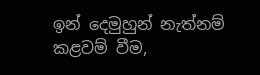ඉන් දෙමුහුන් නැත්නම් කළවම් වීම,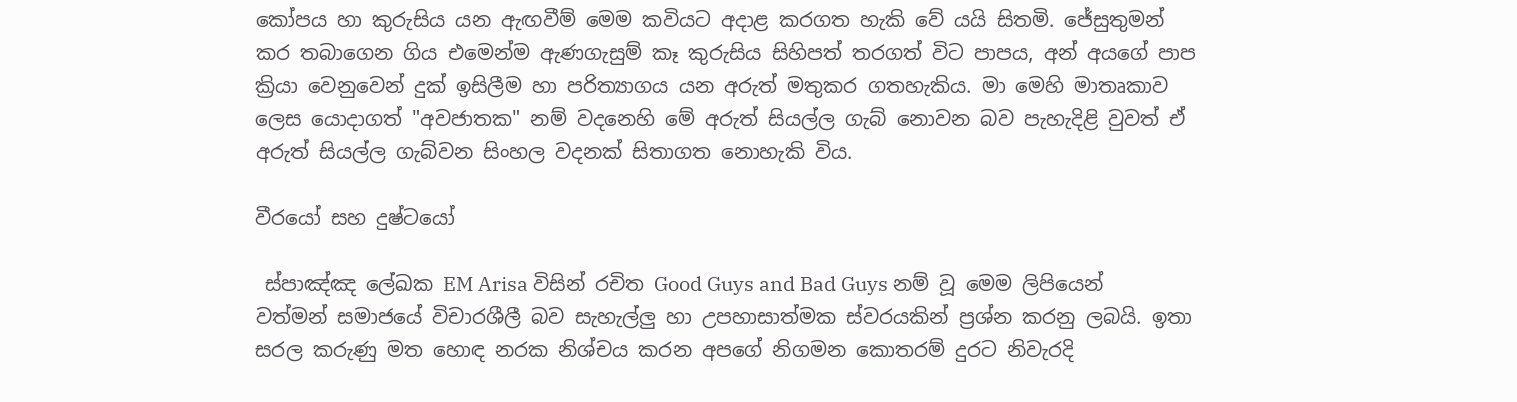කෝපය හා කුරුසිය යන ඇඟවීම් මෙම කවියට අදාළ කරගත හැකි වේ යයි සිතමි. ජේසුතුමන් කර තබාගෙන ගිය එමෙන්ම ඇණගැසුම් කෑ කුරුසිය සිහිපත් තරගත් විට පාපය, අන් අයගේ පාප ක්‍රියා වෙනුවෙන් දුක් ඉසිලීම හා පරිත්‍යාගය යන අරුත් මතුකර ගතහැකිය. මා මෙහි මාතෘකාව ලෙස යොදාගත් "අවජාතක" නම් වදනෙහි මේ අරුත් සියල්ල ගැබ් නොවන බව පැහැදිළි වුවත් ඒ අරුත් සියල්ල ගැබ්වන සිංහල වදනක් සිතාගත නොහැකි විය.

වීරයෝ සහ දුෂ්ටයෝ

 ස්පාඤ්ඤ ලේඛක EM Arisa විසින් රචිත Good Guys and Bad Guys නම් වූ මෙම ලිපියෙන් වත්මන් සමාජයේ විචාරශීලී බව සැහැල්ලු හා උපහාසාත්මක ස්වරයකින් ප්‍රශ්න කරනු ලබයි. ඉතා සරල කරුණු මත හොඳ නරක නිශ්චය කරන අපගේ නිගමන කොතරම් දුරට නිවැරදි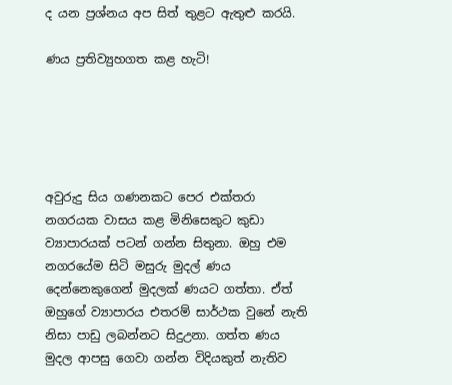ද යන ප්‍රශ්නය අප සිත් තුළට ඇතුළු කරයි.

ණය ප්‍රතිව්‍යුහගත කළ හැටි!





අවුරුදු සිය ගණනකට පෙර එක්තරා නගරයක වාසය කළ මිනිසෙකුට කුඩා ව්‍යාපාරයක් පටන් ගන්න සිතුනා. ඔහු එම නගරයේම සිටි මසුරු මුදල් ණය දෙන්නෙකුගෙන් මුදලක් ණයට ගත්තා. ඒත් ඔහුගේ ව්‍යාපාරය එතරම් සාර්ථක වුනේ නැති නිසා පාඩු ලබන්නට සිදුඋනා. ගත්ත ණය මුදල ආපසු ගෙවා ගන්න විදියකුත් නැතිව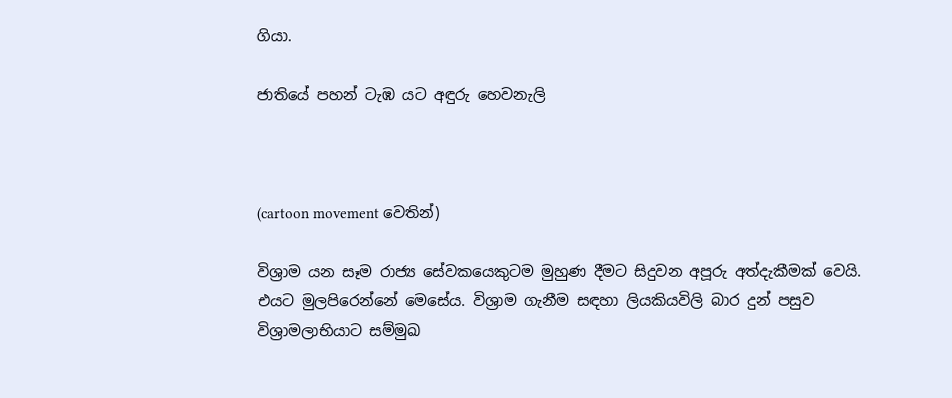ගියා.

ජාතියේ පහන් ටැඹ යට අඳුරු හෙවනැලි



(cartoon movement වෙතින්)

විශ්‍රාම යන සෑම රාජ්‍ය සේවකයෙකුටම මුහුණ දීමට සිදුවන අපූරු අත්දැකීමක් වෙයි. එයට මුලපිරෙන්නේ මෙසේය. විශ්‍රාම ගැනීම සඳහා ලියකියවිලි බාර දුන් පසුව විශ්‍රාමලාභියාට සම්මුඛ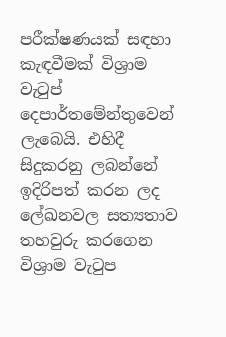පරීක්ෂණයක් සඳහා කැඳවීමක් විශ්‍රාම වැටුප් දෙපාර්තමේන්තුවෙන් ලැබෙයි. එහිදී සිදුකරනු ලබන්නේ ඉදිරිපත් කරන ලද ලේඛනවල සත්‍යතාව තහවුරු කරගෙන විශ්‍රාම වැටුප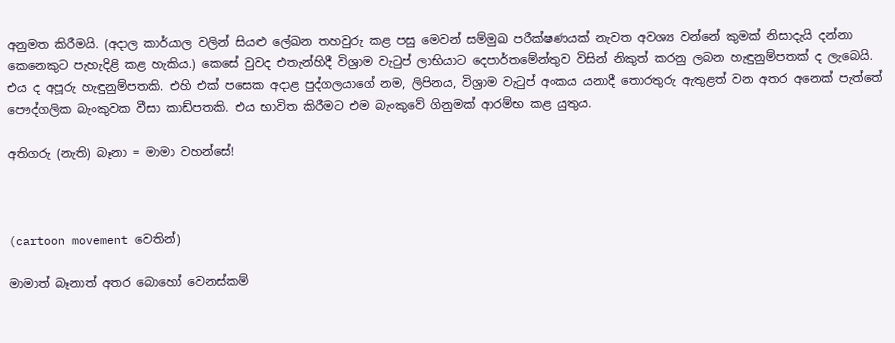අනුමත කිරීමයි. (අදාල කාර්යාල වලින් සියළු ලේඛන තහවුරු කළ පසු මෙවන් සම්මුඛ පරීක්ෂණයක් නැවත අවශ්‍ය වන්නේ කුමක් නිසාදැයි දන්නා කෙනෙකුට පැහැදිළි කළ හැකිය.) කෙසේ වුවද එතැන්හිදී විශ්‍රාම වැටුප් ලාභියාට දෙපාර්තමේන්තුව විසින් නිකුත් කරනු ලබන හැඳුනුම්පතක් ද ලැබෙයි. එය ද අපූරු හැඳුනුම්පතකි. එහි එක් පසෙක අදාළ පුද්ගලයාගේ නම, ලිපිනය, විශ්‍රාම වැටුප් අංකය යනාදී තොරතුරු ඇතුළත් වන අතර අනෙක් පැත්තේ පෞද්ගලික බැංකුවක වීසා කාඩ්පතකි. එය භාවිත කිරීමට එම බැංකුවේ ගිනුමක් ආරම්භ කළ යුතුය.

අතිගරු (නැති) බෑනා = මාමා වහන්සේ!



(cartoon movement වෙතින්)

මාමාත් බෑනාත් අතර බොහෝ වෙනස්කම්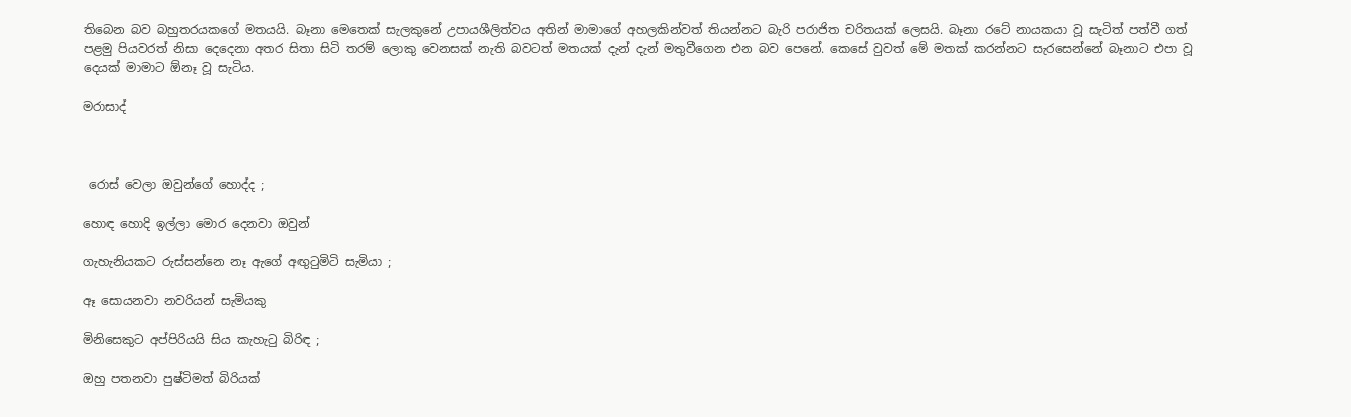තිබෙන බව බහුතරයකගේ මතයයි. බෑනා මෙතෙක් සැලකුනේ උපායශීලිත්වය අතින් මාමාගේ අහලකින්වත් තියන්නට බැරි පරාජිත චරිතයක් ලෙසයි. බෑනා රටේ නායකයා වූ සැටිත් පත්වී ගත් පළමු පියවරත් නිසා දෙදෙනා අතර සිතා සිටි තරම් ලොකු වෙනසක් නැති බවටත් මතයක් දැන් දැන් මතුවීගෙන එන බව පෙනේ. කෙසේ වුවත් මේ මතක් කරන්නට සැරසෙන්නේ බෑනාට එපා වූ දෙයක් මාමාට ඕනෑ වූ සැටිය.

මරාසාද්



 රොස් වෙලා ඔවුන්ගේ හොද්ද ;

හොඳ හොදි ඉල්ලා මොර දෙනවා ඔවුන්

ගැහැනියකට රුස්සන්නෙ නෑ ඇගේ අඟුටුමිටි සැමියා ;

ඈ සොයනවා නවරියන් සැමියකු

මිනිසෙකුට අප්පිරියයි සිය කැහැටු බිරිඳ ;

ඔහු පතනවා පුෂ්ටිමත් බිරියක්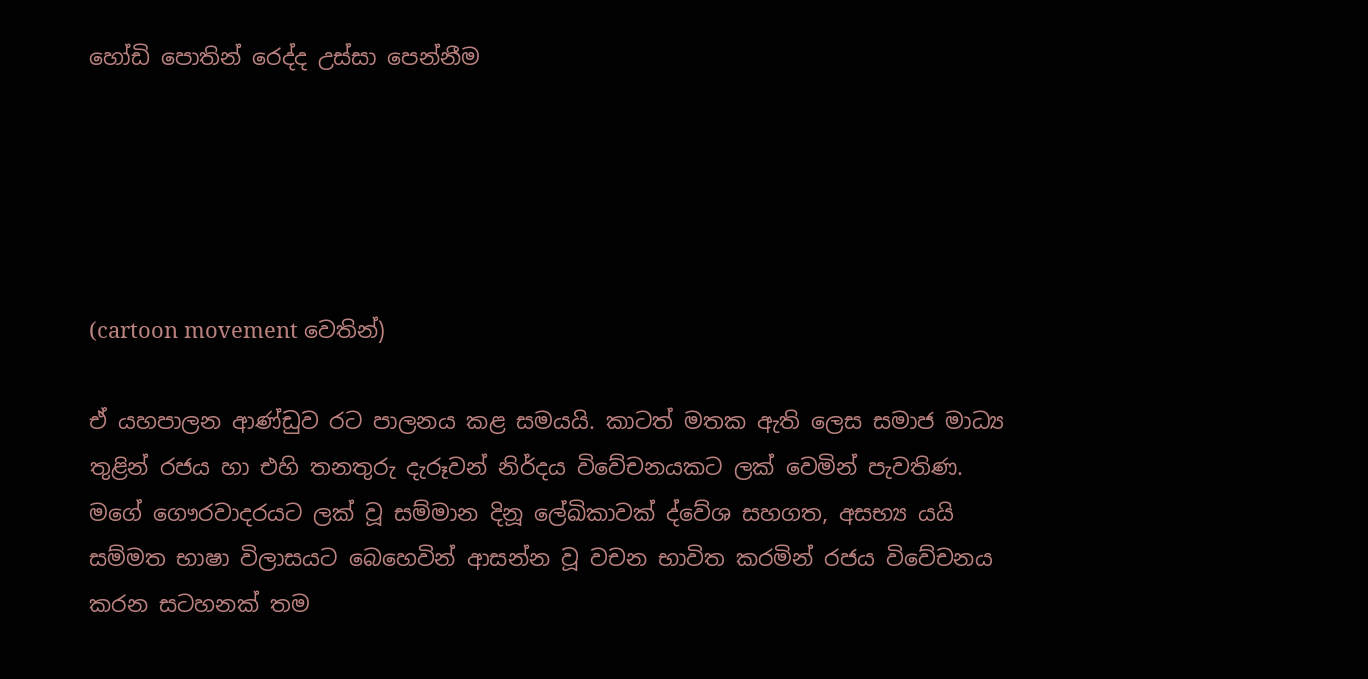හෝඩි පොතින් රෙද්ද උස්සා පෙන්නීම





(cartoon movement වෙතින්)

ඒ යහපාලන ආණ්ඩුව රට පාලනය කළ සමයයි. කාටත් මතක ඇති ලෙස සමාජ මාධ්‍ය තුළින් රජය හා එහි තනතුරු දැරූවන් නිර්දය විවේචනයකට ලක් වෙමින් පැවතිණ. මගේ ගෞරවාදරයට ලක් වූ සම්මාන දිනූ ලේඛිකාවක් ද්වේශ සහගත, අසභ්‍ය යයි සම්මත භාෂා විලාසයට බෙහෙවින් ආසන්න වූ වචන භාවිත කරමින් රජය විවේචනය කරන සටහනක් තම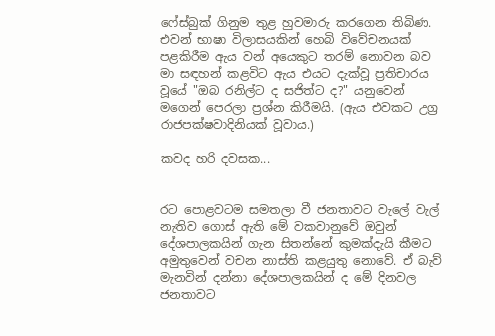ෆේස්බුක් ගිනුම තුළ හුවමාරු කරගෙන තිබිණ. එවන් භාෂා විලාසයකින් හෙබි විවේචනයක් පළකිරීම ඇය වන් අයෙකුට තරම් නොවන බව මා සඳහන් කළවිට ඇය එයට දැක්වූ ප්‍රතිචාරය වූයේ "ඔබ රනිල්ට ද සජිත්ට ද?" යනුවෙන් මගෙන් පෙරලා ප්‍රශ්න කිරීමයි. (ඇය එවකට උග්‍ර රාජපක්ෂවාදිනියක් වූවාය.)

කවද හරි දවසක...


රට පොළවටම සමතලා වී ජනතාවට වැලේ වැල් නැතිව ගොස් ඇති මේ වකවානුවේ ඔවුන් දේශපාලකයින් ගැන සිතන්නේ කුමක්දැයි කීමට අමුතුවෙන් වචන නාස්ති කළයුතු නොවේ. ඒ බැව් මැනවින් දන්නා දේශපාලකයින් ද මේ දිනවල ජනතාවට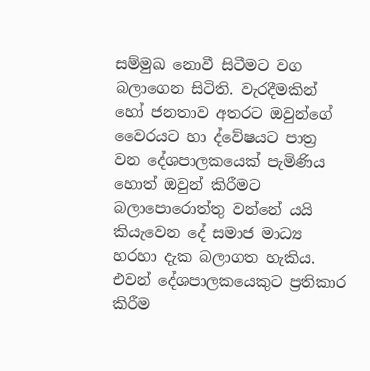සම්මුඛ නොවී සිටීමට වග බලාගෙන සිටිති. වැරදීමකින් හෝ ජනතාව අතරට ඔවුන්ගේ වෛරයට හා ද්වේෂයට පාත්‍ර වන දේශපාලකයෙක් පැමිණිය හොත් ඔවුන් කිරීමට බලාපොරොත්තු වන්නේ යයි කියැවෙන දේ සමාජ මාධ්‍ය හරහා දැක බලාගත හැකිය. එවන් දේශපාලකයෙකුට ප්‍රතිකාර කිරීම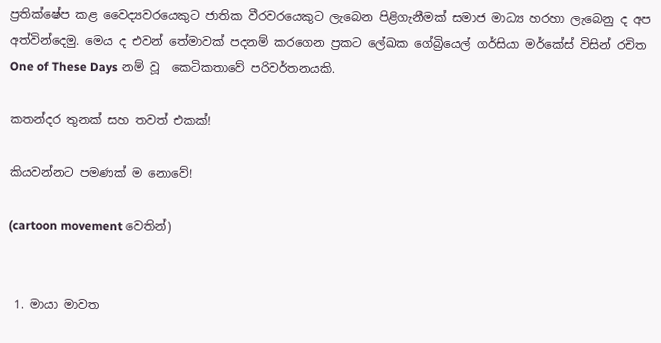ප්‍රතික්ෂේප කළ වෛද්‍යවරයෙකුට ජාතික වීරවරයෙකුට ලැබෙන පිළිගැනීමක් සමාජ මාධ්‍ය හරහා ලැබෙනු ද අප අත්වින්දෙමු. මෙය ද එවන් තේමාවක් පදනම් කරගෙන ප්‍රකට ලේඛක ගේබ්‍රියෙල් ගර්සියා මර්කේස් විසින් රචිත One of These Days නම් වූ  කෙටිකතාවේ පරිවර්තනයකි.

කතන්දර තුනක් සහ තවත් එකක්!

කියවන්නට පමණක් ම නොවේ!

(cartoon movement වෙතින්)


 1. මායා මාවත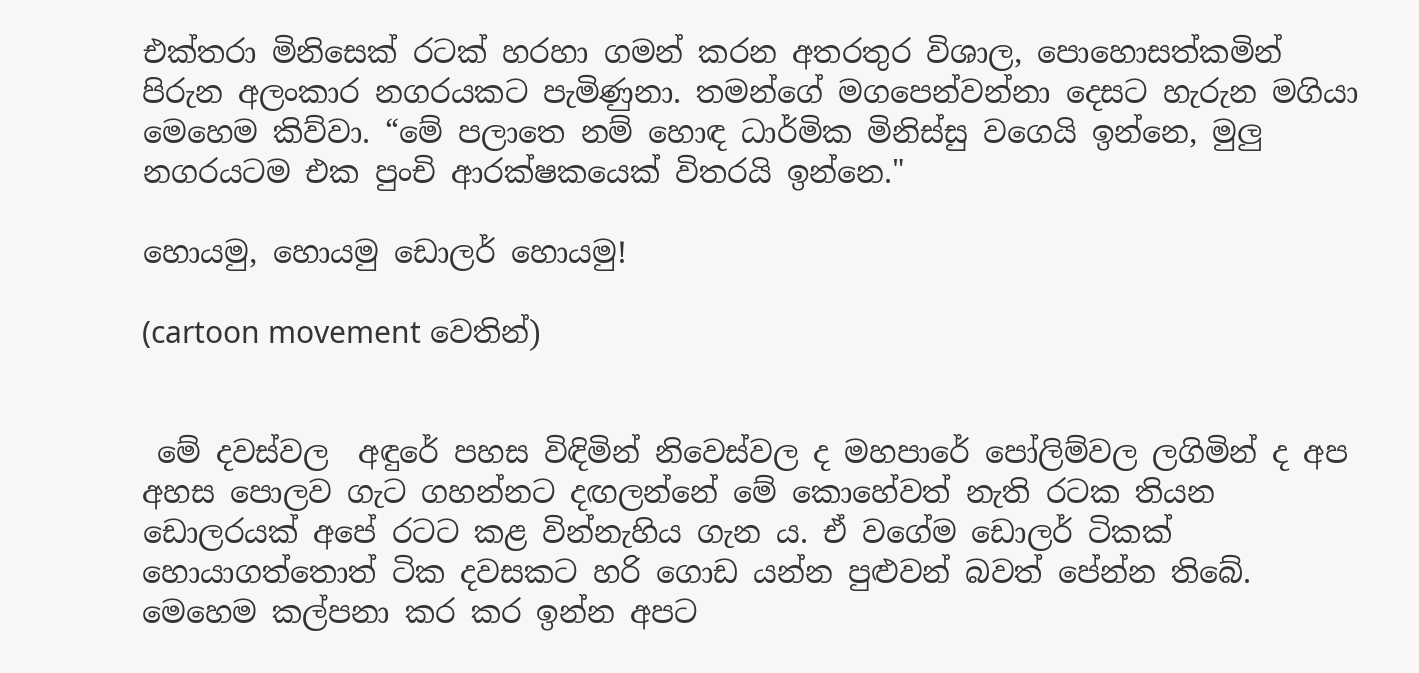එක්තරා මිනිසෙක් රටක් හරහා ගමන් කරන අතරතුර විශාල, පොහොසත්කමින් පිරුන අලංකාර නගරයකට පැමිණුනා. තමන්ගේ මගපෙන්වන්නා දෙසට හැරුන මගියා මෙහෙම කිව්වා. “මේ පලාතෙ නම් හොඳ ධාර්මික මිනිස්සු වගෙයි ඉන්නෙ, මුලු නගරයටම එක පුංචි ආරක්ෂකයෙක් විතරයි ඉන්නෙ."

හොයමු, හොයමු ඩොලර් හොයමු!

(cartoon movement වෙතින්)


 මේ දවස්වල  අඳුරේ පහස විඳිමින් නිවෙස්වල ද මහපාරේ පෝලිම්වල ලගිමින් ද අප අහස පොලව ගැට ගහන්නට දඟලන්නේ මේ කොහේවත් නැති රටක තියන ඩොලරයක් අපේ රටට කළ වින්නැහිය ගැන ය. ඒ වගේම ඩොලර් ටිකක් හොයාගත්තොත් ටික දවසකට හරි ගොඩ යන්න පුළුවන් බවත් පේන්න තිබේ.  මෙහෙම කල්පනා කර කර ඉන්න අපට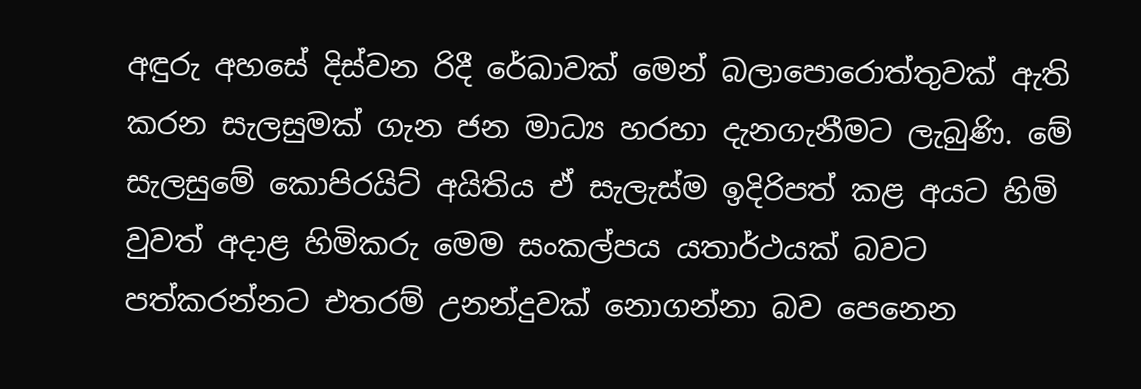අඳුරු අහසේ දිස්වන රිදී රේඛාවක් මෙන් බලාපොරොත්තුවක් ඇති කරන සැලසුමක් ගැන ජන මාධ්‍ය හරහා දැනගැනීමට ලැබුණි. මේ  සැලසුමේ කොපිරයිට් අයිතිය ඒ සැලැස්ම ඉදිරිපත් කළ අයට හිමි වුවත් අදාළ හිමිකරු මෙම සංකල්පය යතාර්ථයක් බවට පත්කරන්නට එතරම් උනන්දුවක් නොගන්නා බව පෙනෙන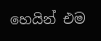හෙයින් එම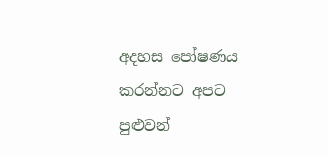අදහස පෝෂණය කරන්නට අපට පුළුවන්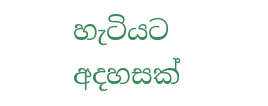හැටියට අදහසක්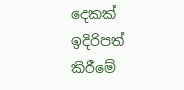දෙකක් ඉදිරිපත් කිරීමේ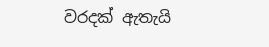වරදක් ඇතැයි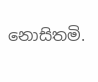නොසිතමි.